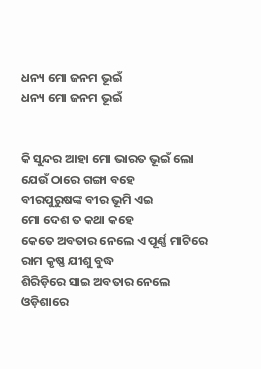ଧନ୍ୟ ମୋ ଜନମ ଭୂଇଁ
ଧନ୍ୟ ମୋ ଜନମ ଭୂଇଁ


କି ସୁନ୍ଦର ଆହା ମୋ ଭାରତ ଭୂଇଁ ଲୋ
ଯେଉଁ ଠାରେ ଗଙ୍ଗା ବହେ
ବୀରପୁରୁଷଙ୍କ ବୀର ଭୂମି ଏଇ
ମୋ ଦେଶ ତ କଥା କହେ
କେତେ ଅବତାର ନେଲେ ଏ ପୂର୍ଣ୍ଣ ମାଟିରେ
ରାମ କୃଷ୍ଣ ଯୀଶୁ ବୁଦ୍ଧ
ଶିରିଡ଼ିରେ ସାଇ ଅବତାର ନେଲେ
ଓଡ଼ିଶାରେ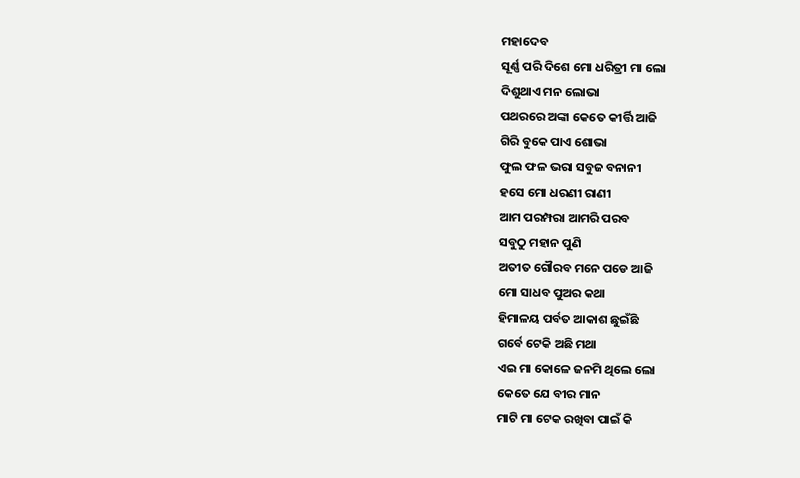ମହାଦେବ
ସୂର୍ଣ୍ଣ ପରି ଦିଶେ ମୋ ଧରିତ୍ରୀ ମା ଲୋ
ଦିଶୁଥାଏ ମନ ଲୋଭା
ପଥରରେ ଅଙ୍କା କେତେ କୀର୍ତ୍ତି ଆଜି
ଗିରି ବୁକେ ପାଏ ଶୋଭା
ଫୁଲ ଫଳ ଭରା ସବୁଜ ବନାନୀ
ହସେ ମୋ ଧରଣୀ ରାଣୀ
ଆମ ପରମ୍ପରା ଆମରି ପରବ
ସବୁଠୁ ମହାନ ପୁଣି
ଅତୀତ ଗୌରବ ମନେ ପଡେ ଆଜି
ମୋ ସାଧବ ପୁଅର କଥା
ହିମାଳୟ ପର୍ବତ ଆକାଶ ଛୁଇଁଛି
ଗର୍ବେ ଟେକି ଅଛି ମଥା
ଏଇ ମା କୋଳେ ଜନମି ଥିଲେ ଲୋ
କେତେ ଯେ ବୀର ମାନ
ମାଟି ମା ଟେକ ରଖିବା ପାଇଁ କି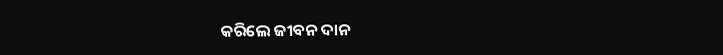କରିଲେ ଜୀବନ ଦାନ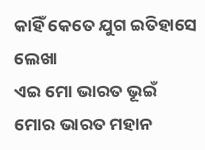କାହିଁ କେତେ ଯୁଗ ଇତିହାସେ ଲେଖା
ଏଇ ମୋ ଭାରତ ଭୂଇଁ
ମୋର ଭାରତ ମହାନ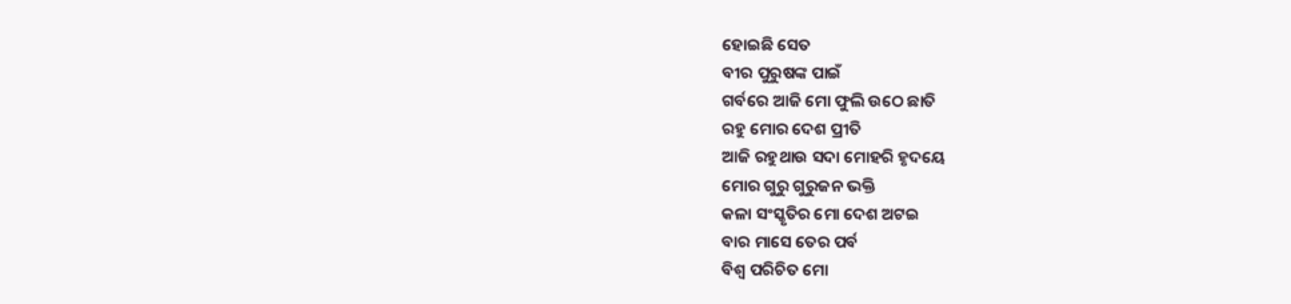ହୋଇଛି ସେତ
ବୀର ପୁରୁଷଙ୍କ ପାଇଁ
ଗର୍ବରେ ଆଜି ମୋ ଫୁଲି ଉଠେ ଛାତି
ରହୁ ମୋର ଦେଶ ପ୍ରୀତି
ଆଜି ରହୁଥାଉ ସଦା ମୋହରି ହୃଦୟେ
ମୋର ଗୁରୁ ଗୁରୁଜନ ଭକ୍ତି
କଳା ସଂସ୍କୃତିର ମୋ ଦେଶ ଅଟଇ
ବାର ମାସେ ତେର ପର୍ବ
ବିଶ୍ଵ ପରିଚିତ ମୋ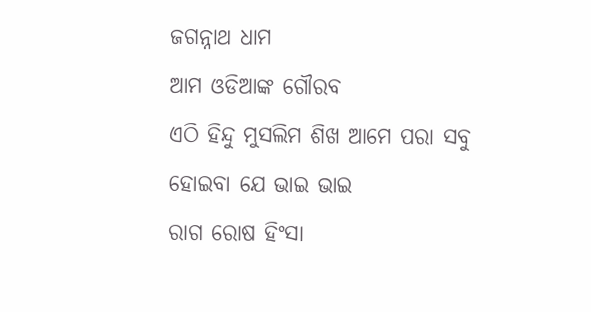ଜଗନ୍ନାଥ ଧାମ
ଆମ ଓଡିଆଙ୍କ ଗୌରବ
ଏଠି ହିନ୍ଦୁ ମୁସଲିମ ଶିଖ ଆମେ ପରା ସବୁ
ହୋଇବା ଯେ ଭାଇ ଭାଇ
ରାଗ ରୋଷ ହିଂସା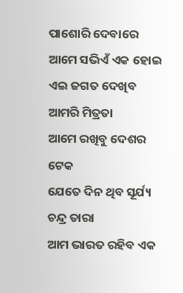ପାଶୋରି ଦେବାରେ
ଆମେ ସଭିଏଁ ଏକ ହୋଇ
ଏଇ ଜଗତ ଦେଖିବ ଆମରି ମିତ୍ରତା
ଆମେ ରଖିବୁ ଦେଶର ଟେକ
ଯେତେ ଦିନ ଥିବ ସୂର୍ଯ୍ୟ ଚନ୍ଦ୍ର ତାରା
ଆମ ଭାରତ ରହିବ ଏକ